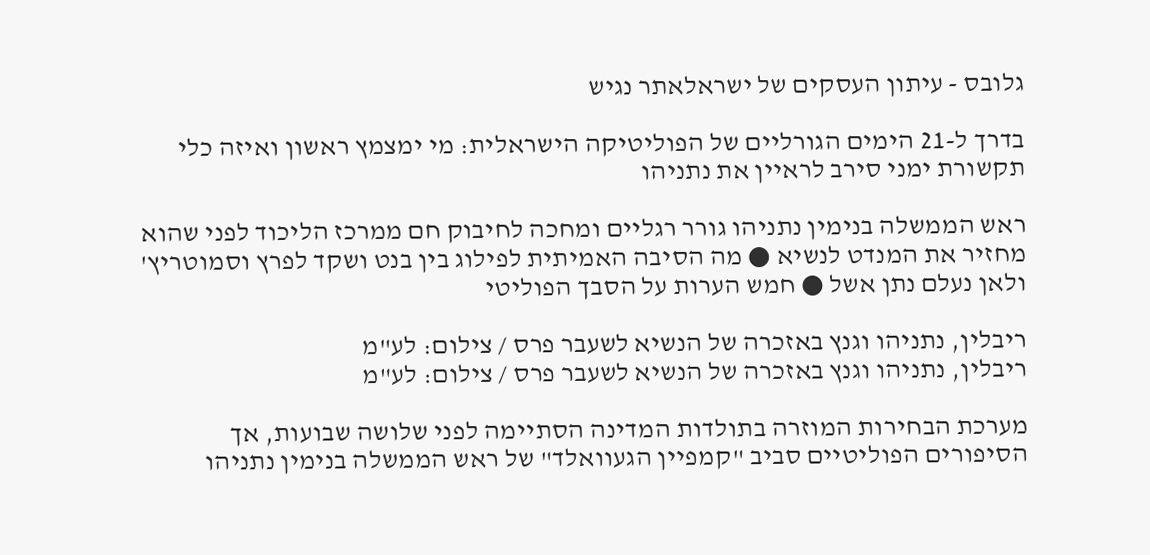גלובס - עיתון העסקים של ישראלאתר נגיש

בדרך ל-21 הימים הגורליים של הפוליטיקה הישראלית: מי ימצמץ ראשון ואיזה כלי תקשורת ימני סירב לראיין את נתניהו

ראש הממשלה בנימין נתניהו גורר רגליים ומחכה לחיבוק חם ממרכז הליכוד לפני שהוא מחזיר את המנדט לנשיא ● מה הסיבה האמיתית לפילוג בין בנט ושקד לפרץ וסמוטריץ' ולאן נעלם נתן אשל ● חמש הערות על הסבך הפוליטי

ריבלין, נתניהו וגנץ באזכרה של הנשיא לשעבר פרס / צילום: לע"מ
ריבלין, נתניהו וגנץ באזכרה של הנשיא לשעבר פרס / צילום: לע"מ

מערכת הבחירות המוזרה בתולדות המדינה הסתיימה לפני שלושה שבועות, אך הסיפורים הפוליטיים סביב "קמפיין הגעוואלד" של ראש הממשלה בנימין נתניהו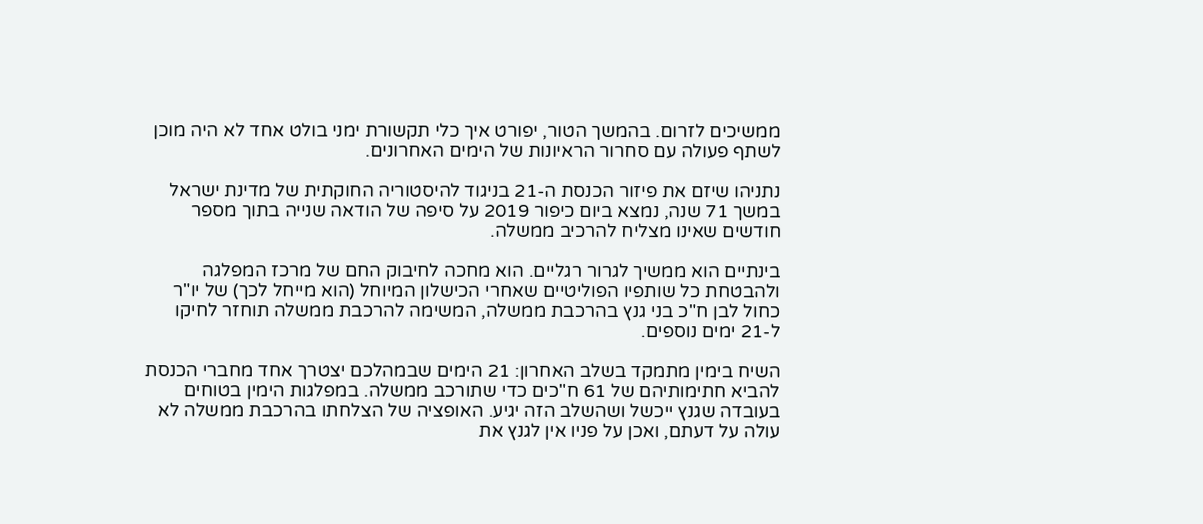ממשיכים לזרום. בהמשך הטור, יפורט איך כלי תקשורת ימני בולט אחד לא היה מוכן לשתף פעולה עם סחרור הראיונות של הימים האחרונים.

נתניהו שיזם את פיזור הכנסת ה-21 בניגוד להיסטוריה החוקתית של מדינת ישראל במשך 71 שנה, נמצא ביום כיפור 2019 על סיפה של הודאה שנייה בתוך מספר חודשים שאינו מצליח להרכיב ממשלה.

בינתיים הוא ממשיך לגרור רגליים. הוא מחכה לחיבוק החם של מרכז המפלגה ולהבטחת כל שותפיו הפוליטיים שאחרי הכישלון המיוחל (הוא מייחל לכך) של יו"ר כחול לבן ח"כ בני גנץ בהרכבת ממשלה, המשימה להרכבת ממשלה תוחזר לחיקו ל-21 ימים נוספים.

השיח בימין מתמקד בשלב האחרון: 21 הימים שבמהלכם יצטרך אחד מחברי הכנסת להביא חתימותיהם של 61 ח"כים כדי שתורכב ממשלה. במפלגות הימין בטוחים בעובדה שגנץ ייכשל ושהשלב הזה יגיע. האופציה של הצלחתו בהרכבת ממשלה לא עולה על דעתם, ואכן על פניו אין לגנץ את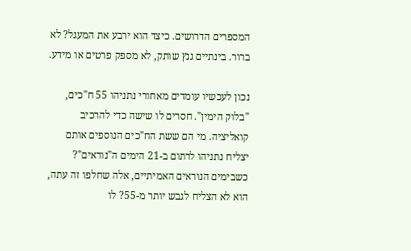המספרים הדרושים. כיצד הוא ירבע את המעגל? לא ברור. בינתיים גנץ שותק, לא מספק פרטים או מידע.

נכון לעכשיו עומדים מאחורי נתניהו 55 ח"כים, "בלוק הימין". חסרים לו שישה כדי להרכיב קואליציה. מי הם ששת הח"כים הנוספים אותם יצליח נתניהו לרתום ב-21 הימים ה"נוראים"? כשבימים הנוראים האמיתיים, אלה שחלפו זה עתה, הוא לא הצליח לגבש יותר מ-55? לו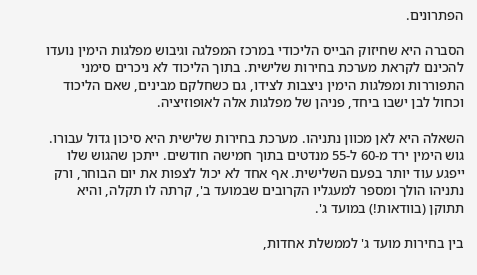הפתרונים.

הסברה היא שחיזוק הבייס הליכודי במרכז המפלגה וגיבוש מפלגות הימין נועדו להכינם לקראת מערכת בחירות שלישית. בתוך הליכוד לא ניכרים סימני התפוררות ומפלגות הימין ניצבות לצידו, גם כשחלקם מבינים, שאם הליכוד וכחול לבן ישבו ביחד, פניהן של מפלגות אלה לאופוזיציה.

השאלה היא לאן מכוון נתניהו. מערכת בחירות שלישית היא סיכון גדול עבורו. גוש הימין ירד מ-60 ל-55 מנדטים בתוך חמישה חודשים. ייתכן שהגוש שלו ייפגע עוד יותר בפעם השלישית. אף אחד לא יכול לצפות את יום הבוחר, ורק נתניהו הולך ומספר למעגליו הקרובים שבמועד ב', קרתה לו תקלה, והיא תתוקן (בוודאות!) במועד ג'.

בין בחירות מועד ג' לממשלת אחדות,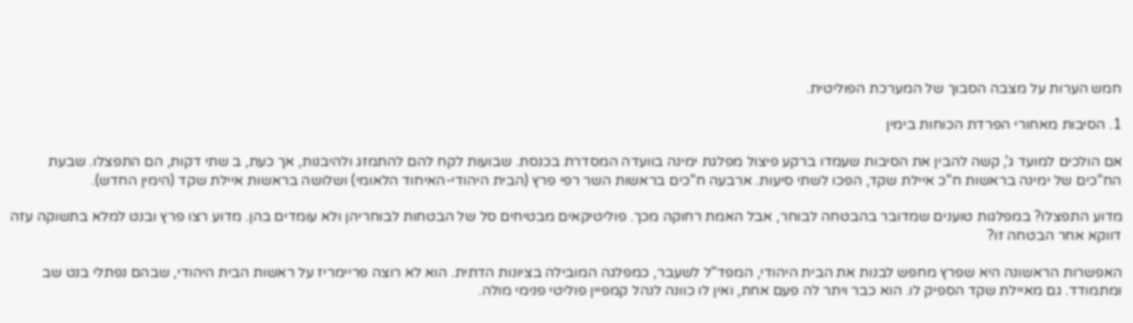חמש הערות על מצבה הסבוך של המערכת הפוליטית.

1. הסיבות מאחורי הפרדת הכוחות בימין

אם הולכים למועד ג', קשה להבין את הסיבות שעמדו ברקע פיצול מפלגת ימינה בוועדה המסדרת בכנסת. שבועות לקח להם להתמזג ולהיבנות, אך כעת, ב שתי דקות, הם התפצלו. שבעת הח"כים של ימינה בראשות ח"כ איילת שקד, הפכו לשתי סיעות. ארבעה ח"כים בראשות השר רפי פרץ (הבית היהודי-האיחוד הלאומי) ושלושה בראשות איילת שקד (הימין החדש).

מדוע התפצלו? במפלגות טוענים שמדובר בהבטחה לבוחר, אבל האמת רחוקה מכך. פוליטיקאים מבטיחים סל של הבטחות לבוחריהן ולא עומדים בהן. מדוע רצו פרץ ובנט למלא בתשוקה עזה דווקא אחר הבטחה זו?

האפשרות הראשונה היא שפרץ מחפש לבנות את הבית היהודי, המפד"ל לשעבר, כמפלגה המובילה בציונות הדתית. הוא לא רוצה פריימריז על ראשות הבית היהודי, שבהם נפתלי בנט שב ומתמודד. גם מאיילת שקד הספיק לו. הוא כבר ויתר לה פעם אחת, ואין לו כוונה לנהל קמפיין פוליטי פנימי מולה.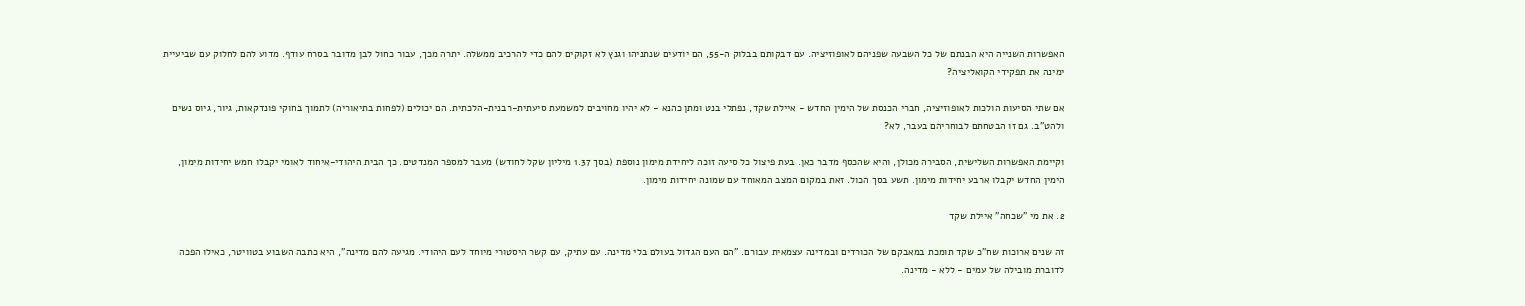האפשרות השנייה היא הבנתם של כל השבעה שפניהם לאופוזיציה. עם דבקותם בבלוק ה-55, הם יודעים שנתניהו וגנץ לא זקוקים להם כדי להרכיב ממשלה. יתרה מכך, עבור כחול לבן מדובר בסרח עודף. מדוע להם לחלוק עם שביעיית ימינה את תפקידי הקואליציה?

אם שתי הסיעות הולכות לאופוזיציה, חברי הכנסת של הימין החדש - איילת שקד, נפתלי בנט ומתן כהנא - לא יהיו מחויבים למשמעת סיעתית-רבנית-הלכתית. הם יכולים (לפחות בתיאוריה) לתמוך בחוקי פונדקאות, גיור, גיוס נשים ולהט"ב. גם זו הבטחתם לבוחריהם בעבר, לא?

וקיימת האפשרות השלישית, הסבירה מכולן, והיא שהכסף מדבר כאן. בעת פיצול כל סיעה זוכה ליחידת מימון נוספת (בסך 1.37 מיליון שקל לחודש) מעבר למספר המנדטים. כך הבית היהודי-איחוד לאומי יקבלו חמש יחידות מימון, הימין החדש יקבלו ארבע יחידות מימון. תשע בסך הכול. זאת במקום המצב המאוחד עם שמונה יחידות מימון.

2. את מי "שכחה" איילת שקד

זה שנים ארוכות שח"כ שקד תומכת במאבקם של הכורדים ובמדינה עצמאית עבורם. "הם העם הגדול בעולם בלי מדינה. עם עתיק, עם קשר היסטורי מיוחד לעם היהודי. מגיעה להם מדינה", היא כתבה השבוע בטוויטר, כאילו הפכה לדוברת מובילה של עמים - ללא - מדינה.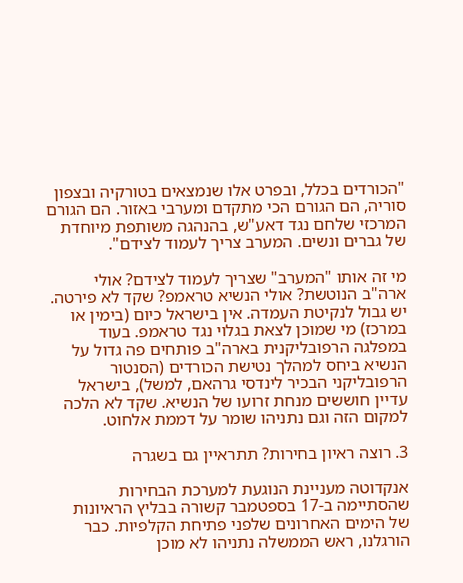"הכורדים בכלל, ובפרט אלו שנמצאים בטורקיה ובצפון סוריה, הם הגורם הכי מתקדם ומערבי באזור. הם הגורם המרכזי שלחם נגד דאע"ש, בהנהגה משותפת מיוחדת של גברים ונשים. המערב צריך לעמוד לצידם".

מי זה אותו "המערב" שצריך לעמוד לצידם? אולי ארה"ב הנוטשת? אולי הנשיא טראמפ? שקד לא פירטה. יש גבול לנקיטת העמדה. אין בישראל כיום (בימין או במרכז) מי שמוכן לצאת בגלוי נגד טראמפ. בעוד במפלגה הרפובליקנית בארה"ב פותחים פה גדול על הנשיא ביחס למהלך נטישת הכורדים (הסנטור הרפובליקני הבכיר לינדסי גרהאם, למשל), בישראל עדיין חוששים מנחת זרועו של הנשיא. שקד לא הלכה למקום הזה וגם נתניהו שומר על דממת אלחוט.

3. רוצה ראיון בחירות? תתראיין גם בשגרה

אנקדוטה מעניינת הנוגעת למערכת הבחירות שהסתיימה ב-17 בספטמבר קשורה בבליץ הראיונות של הימים האחרונים שלפני פתיחת הקלפיות. כבר הורגלנו, ראש הממשלה נתניהו לא מוכן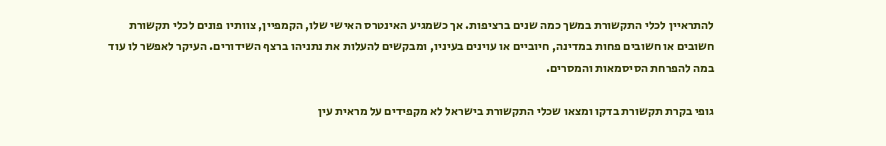להתראיין לכלי התקשורת במשך כמה שנים ברציפות. אך כשמגיע האינטרס האישי שלו, הקמפיין, צוותיו פונים לכלי תקשורת חשובים או חשובים פחות במדינה, חיוביים או עוינים בעיניו, ומבקשים להעלות את נתניהו ברצף השידורים. העיקר לאפשר לו עוד במה להפרחת הסיסמאות והמסרים.

גופי בקרת תקשורת בדקו ומצאו שכלי התקשורת בישראל לא מקפידים על מראית עין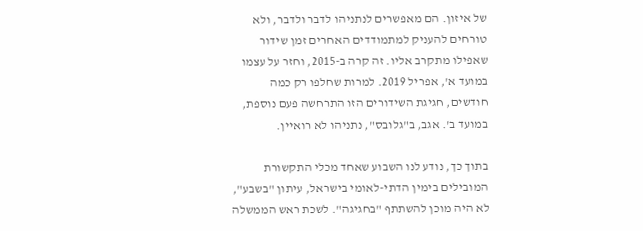של איזון. הם מאפשרים לנתניהו לדבר ולדבר, ולא טורחים להעניק למתמודדים האחרים זמן שידור שאפילו מתקרב אליו. זה קרה ב-2015, וחזר על עצמו במועד א', אפריל 2019. למרות שחלפו רק כמה חודשים, חגיגת השידורים הזו התרחשה פעם נוספת, במועד ב'. אגב, ב"גלובס", נתניהו לא רואיין.

בתוך כך, נודע לנו השבוע שאחד מכלי התקשורת המובילים בימין הדתי-לאומי בישראל, עיתון "בשבע", לא היה מוכן להשתתף "בחגיגה". לשכת ראש הממשלה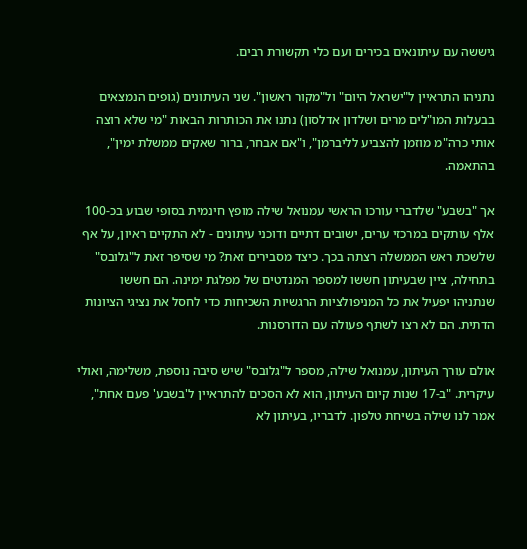גיששה עם עיתונאים בכירים ועם כלי תקשורת רבים.

נתניהו התראיין ל"ישראל היום" ול"מקור ראשון". שני העיתונים (גופים הנמצאים בבעלות המו"לים מרים ושלדון אדלסון) נתנו את הכותרות הבאות "מי שלא רוצה אותי כרה"מ מוזמן להצביע לליברמן", ו"אם אבחר, ברור שאקים ממשלת ימין", בהתאמה.

אך "בשבע" שלדברי עורכו הראשי עמנואל שילה מופץ חינמית בסופי שבוע בכ-100 אלף עותקים במרכזי ערים, ישובים דתיים ודוכני עיתונים - לא התקיים ראיון, על אף שלשכת ראש הממשלה רצתה בכך. כיצד מסבירים זאת? מי שסיפר זאת ל"גלובס" בתחילה, ציין שבעיתון חששו למספר המנדטים של מפלגת ימינה. הם חששו שנתניהו יפעיל את כל המניפולציות הרגשיות השכיחות כדי לחסל את נציגי הציונות הדתית. הם לא רצו לשתף פעולה עם הדורסנות.

אולם עורך העיתון, עמנואל שילה, מספר ל"גלובס" שיש סיבה נוספת, משלימה, ואולי עיקרית. "ב-17 שנות קיום העיתון, הוא לא הסכים להתראיין ל'בשבע' פעם אחת", אמר לנו שילה בשיחת טלפון. לדבריו, בעיתון לא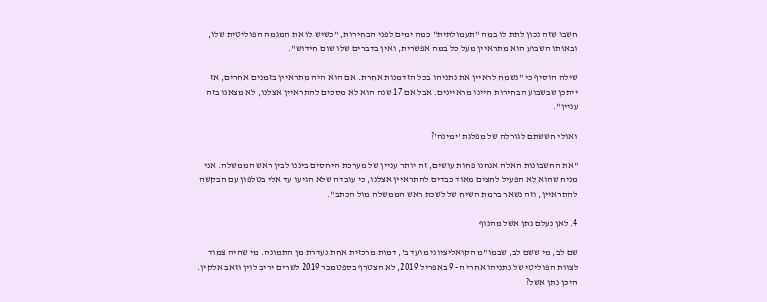חשבו שזה נכון לתת לו במה "תעמולתית" כמה ימים לפני הבחירות, "כשיש לו את המגמה הפוליטית שלו, ובאותו השבוע הוא מתראיין מעל כל במה אפשרית, ואין בדברים שלו שום חידוש".

שילה הוסיף כי "נשמח לראיין את נתניהו בכל הזדמנות אחרת. אם הוא היה מתראיין בזמנים אחרים, אז ייתכן שבשבוע הבחירות היינו מראיינים. אבל אם 17 שנה הוא לא מסכים להתראיין אצלנו, לא מצאנו בזה עניין".

ואולי חששתם לגורלה של מפלגת 'ימינה'?

"את החשבונות האלה אנחנו פחות עושים, זה יותר עניין של מערכת היחסים ביננו לבין ראש הממשלה. אני מניח שהוא לא הפעיל לחצים מאוד כבדים להתראיין אצלנו, כי עובדה שלא הגיעו עד אלי בטלפון עם הבקשה להתראיין, וזה נשאר ברמת השיח של לשכת ראש הממשלה מול הכתב".

4. לאן נעלם נתן אשל מהנוף

שם לב, מי ששם לב, שבמו"מ הקואליציוני מועד ב', דמות מרכזית אחת נעדרת מן התמונה. מי שהיה צמוד לצוות הפוליטי של נתניהו אחרי ה- 9 באפריל 2019, לא הצטרף בספטמבר 2019 לשרים יריב לוין וזאב אלקין. היכן נתן אשל?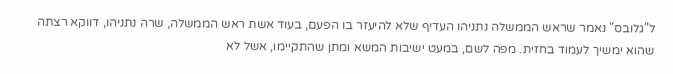ל"גלובס" נאמר שראש הממשלה נתניהו העדיף שלא להיעזר בו הפעם, בעוד אשת ראש הממשלה, שרה נתניהו, דווקא רצתה שהוא ימשיך לעמוד בחזית. מפה לשם, במעט ישיבות המשא ומתן שהתקיימו, אשל לא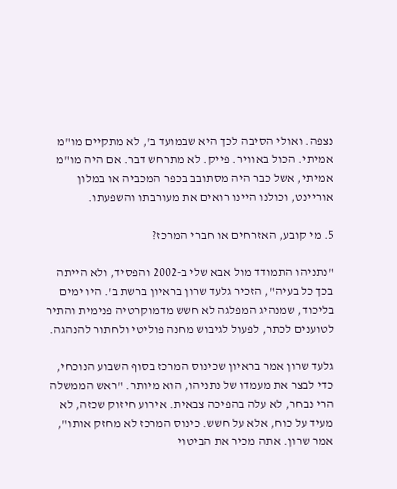נצפה. ואולי הסיבה לכך היא שבמועד ב', לא מתקיים מו"מ אמיתי. הכול באוויר. פייק. לא מתרחש דבר. אם היה מו"מ אמיתי, אשל כבר היה מסתובב בכפר המכביה או במלון אוריינט, וכולנו היינו רואים את מעורבתו והשפעתו.

5. מי קובע, האזרחים או חברי המרכז?

"נתניהו התמודד מול אבא שלי ב-2002 והפסיד, ולא הייתה בכך כל בעיה", הזכיר גלעד שרון בראיון ברשת ב'. היו ימים בליכוד, שמנהיג המפלגה לא חשש מדמוקרטיה פנימית והתיר לטוענים לכתר, לפעול לגיבוש מחנה פוליטי ולחתור להנהגה.

גלעד שרון אמר בראיון שכינוס המרכז בסוף השבוע הנוכחי, כדי לבצר את מעמדו של נתניהו, הוא מיותר. "ראש הממשלה הרי נבחר, לא עלה בהפיכה צבאית. אירוע חיזוק שכזה, לא מעיד על כוח, אלא על חשש. כינוס המרכז לא מחזק אותו", אמר שרון. אתה מכיר את הביטוי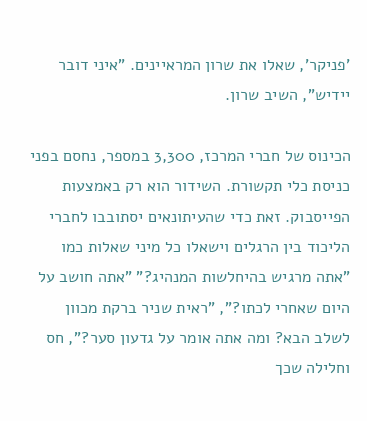'פניקר', שאלו את שרון המראיינים. "איני דובר יידיש", השיב שרון.

הכינוס של חברי המרכז, 3,300 במספר, נחסם בפני כניסת כלי תקשורת. השידור הוא רק באמצעות הפייסבוק. זאת כדי שהעיתונאים יסתובבו לחברי הליכוד בין הרגלים וישאלו כל מיני שאלות כמו "אתה מרגיש בהיחלשות המנהיג?" "אתה חושב על היום שאחרי לכתו?", "ראית שניר ברקת מכוון לשלב הבא? ומה אתה אומר על גדעון סער?", חס וחלילה שכך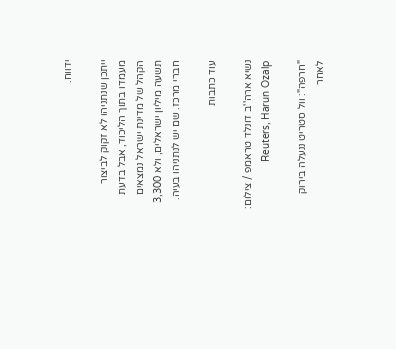ידווח.

ייתכן שנתניהו לא זקוק לביצור מעמדו בתוך הליכוד, אבל בדעת הקהל של מדינת ישראל נמצאים תשעה מיליון ישראלים, ולא 3,300 חברי מרכז. שם יש לנתניהו בעיה.

עוד כתבות

נשיא ארה''ב דונלד טראמפ / צילום: Reuters, Harun Ozalp

"חרפה": וול סטריט ננעלה בירוק לאחר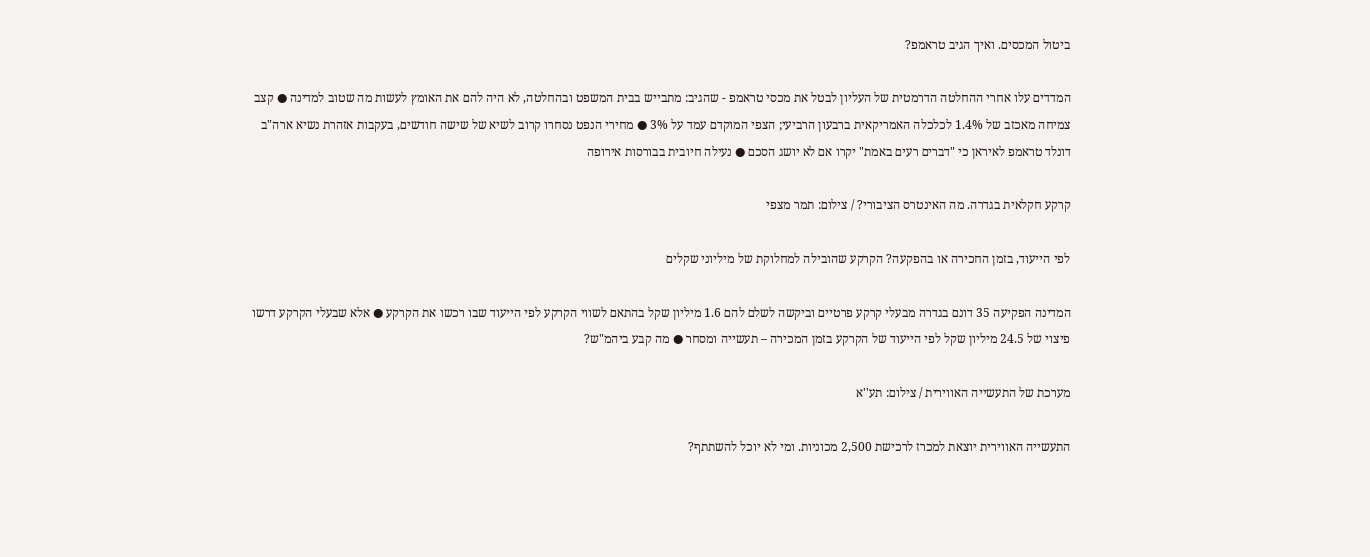ביטול המכסים. ואיך הגיב טראמפ?

המדדים עלו אחרי ההחלטה הדרמטית של העליון לבטל את מכסי טראמפ - שהגיב: מתבייש בבית המשפט ובהחלטה, לא היה להם את האומץ לעשות מה שטוב למדינה ● קצב צמיחה מאכזב של 1.4% לכלכלה האמריקאית ברבעון הרביעי; הצפי המוקדם עמד על 3% ● מחירי הנפט נסחרו קרוב לשיא של שישה חודשים, בעקבות אזהרת נשיא ארה"ב דונלד טראמפ לאיראן כי "דברים רעים באמת" יקרו אם לא יושג הסכם ● נעילה חיובית בבורסות אירופה

קרקע חקלאית בגדרה. מה האינטרס הציבורי? / צילום: תמר מצפי

לפי הייעוד, בזמן החכירה או בהפקעה? הקרקע שהובילה למחלוקת של מיליוני שקלים

המדינה הפקיעה 35 דונם בגדרה מבעלי קרקע פרטיים וביקשה לשלם להם 1.6 מיליון שקל בהתאם לשווי הקרקע לפי הייעוד שבו רכשו את הקרקע ● אלא שבעלי הקרקע דרשו פיצוי של 24.5 מיליון שקל לפי הייעוד של הקרקע בזמן המכירה – תעשייה ומסחר ● מה קבע ביהמ"ש?

מערכת של התעשייה האווירית / צילום: תע''א

התעשייה האווירית יוצאת למכרז לרכישת 2,500 מכוניות. ומי לא יוכל להשתתף?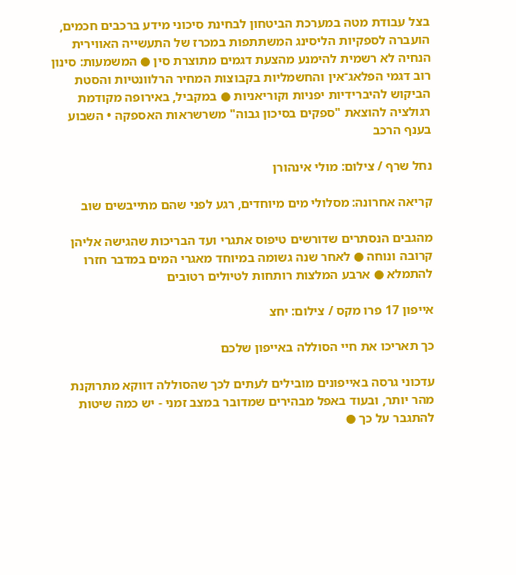בצל עבודת מטה במערכת הביטחון לבחינת סיכוני מידע ברכבים חכמים, הועברה לספקיות הליסינג המשתתפות במכרז של התעשייה האווירית הנחיה לא רשמית להימנע מהצעת דגמים מתוצרת סין ● המשמעות: סינון רוב דגמי הפלאג־אין והחשמליות בקבוצות המחיר הרלוונטיות והסטת הביקוש להיברידיות יפניות וקוריאניות ● במקביל, באירופה מקודמת רגולציה להוצאת "ספקים בסיכון גבוה" משרשראות האספקה • השבוע בענף הרכב

נחל שרף / צילום: מולי אינהורן

קריאה אחרונה: מסלולי מים מיוחדים, רגע לפני שהם מתייבשים שוב

מהגבים הנסתרים שדורשים טיפוס אתגרי ועד הבריכות שהגישה אליהן קרובה ונוחה ● לאחר שנה גשומה במיוחד מאגרי המים במדבר חזרו להתמלא ● ארבע המלצות רותחות לטיולים רטובים

אייפון 17 פרו מקס / צילום: יחצ

כך תאריכו את חיי הסוללה באייפון שלכם

עדכוני גרסה באייפונים מובילים לעתים לכך שהסוללה דווקא מתרוקנת מהר יותר, ובעוד באפל מבהירים שמדובר במצב זמני - יש כמה שיטות להתגבר על כך ●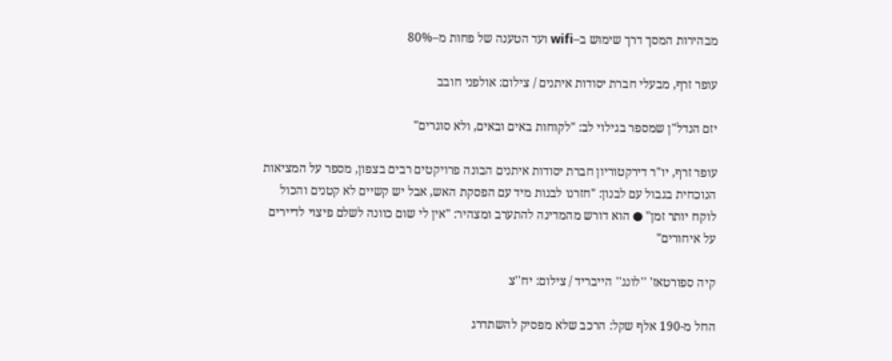מבהירות המסך דרך שימוש ב–wifi ועד הטענה של פחות מ–80%

עופר זרף, מבעלי חברת יסודות איתנים / צילום: אולפני חובב

יזם הנדל"ן שמספר בגילוי לב: "לקוחות באים ובאים, ולא סוגרים"

עופר זרף, יו"ר דירקטוריון חברת יסודות איתנים הבונה פרויקטים רבים בצפון, מספר על המציאות הנוכחית בגבול עם לבנון: "חזרנו לבנות מיד עם הפסקת האש, אבל יש קשיים לא קטנים והכול לוקח יותר זמן" ● הוא דורש מהמדינה להתערב ומצהיר: "אין לי שום כוונה לשלם פיצוי לדיירים על איחורים"

קיה ספורטאז' ''לונג'' הייבריד / צילום: יח''צ

החל מ-190 אלף שקל: הרכב שלא מפסיק להשתדרג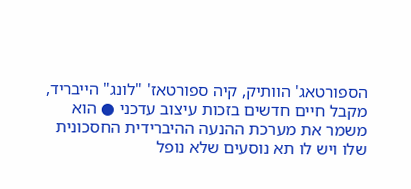הספורטאג' הוותיק, קיה ספורטאז' "לונג" הייבריד, מקבל חיים חדשים בזכות עיצוב עדכני ● הוא משמר את מערכת ההנעה ההיברידית החסכונית שלו ויש לו תא נוסעים שלא נופל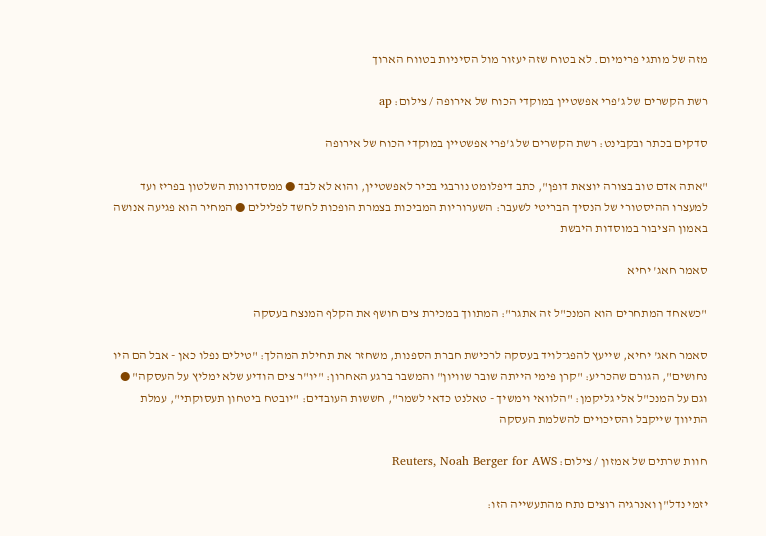מזה של מותגי פרימיום. לא בטוח שזה יעזור מול הסיניות בטווח הארוך

רשת הקשרים של ג'פרי אפשטיין במוקדי הכוח של אירופה / צילום: ap

סדקים בכתר ובקבינט: רשת הקשרים של ג'פרי אפשטיין במוקדי הכוח של אירופה

"אתה אדם טוב בצורה יוצאת דופן", כתב דיפלומט נורבגי בכיר לאפשטיין, והוא לא לבד ● ממסדרונות השלטון בפריז ועד למעצרו ההיסטורי של הנסיך הבריטי לשעבר: השערוריות המביכות בצמרת הופכות לחשד לפלילים ● המחיר הוא פגיעה אנושה באמון הציבור במוסדות היבשת

סאמר חאג' יחיא

"כשאחד המתחרים הוא המנכ"ל זה אתגר": המתווך במכירת צים חושף את הקלף המנצח בעסקה

סאמר חאג' יחיא, שייעץ להפג־לויד בעסקה לרכישת חברת הספנות, משחזר את תחילת המהלך: "טילים נפלו כאן - אבל הם היו נחושים", הגורם שהכריע: "קרן פימי הייתה שובר שוויון" והמשבר ברגע האחרון: "יו"ר צים הודיע שלא ימליץ על העסקה" ● וגם על המנכ"ל אלי גליקמן: "הלוואי וימשיך - טאלנט כדאי לשמר", חששות העובדים: "יובטח ביטחון תעסוקתי", עמלת התיווך שייקבל והסיכויים להשלמת העסקה

חוות שרתים של אמזון / צילום: Reuters, Noah Berger for AWS

יזמי נדל"ן ואנרגיה רוצים נתח מהתעשייה הזו: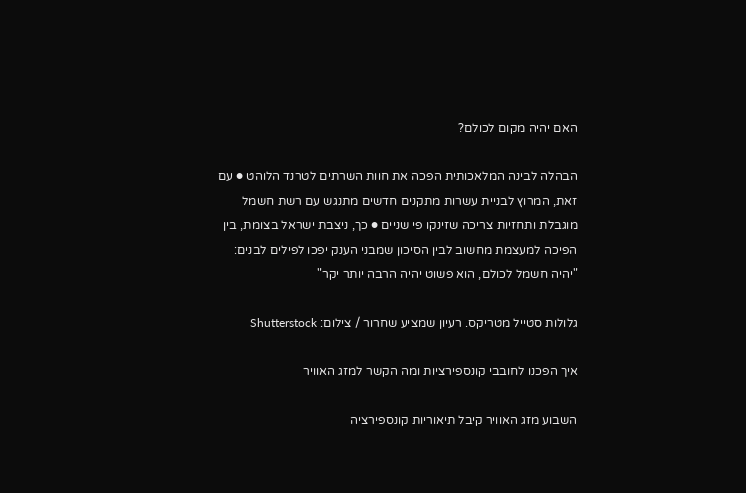האם יהיה מקום לכולם?

הבהלה לבינה המלאכותית הפכה את חוות השרתים לטרנד הלוהט ● עם זאת, המרוץ לבניית עשרות מתקנים חדשים מתנגש עם רשת חשמל מוגבלת ותחזיות צריכה שזינקו פי שניים ● כך, ניצבת ישראל בצומת, בין הפיכה למעצמת מחשוב לבין הסיכון שמבני הענק יפכו לפילים לבנים: "יהיה חשמל לכולם, הוא פשוט יהיה הרבה יותר יקר"

גלולות סטייל מטריקס. רעיון שמציע שחרור / צילום: Shutterstock

איך הפכנו לחובבי קונספירציות ומה הקשר למזג האוויר

השבוע מזג האוויר קיבל תיאוריות קונספירציה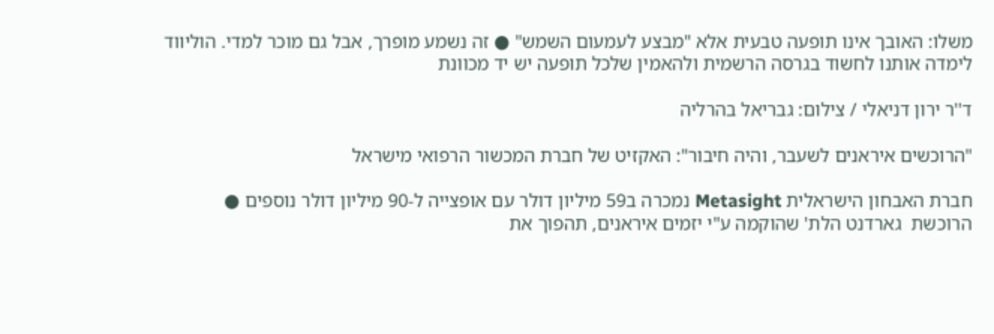משלו: האובך אינו תופעה טבעית אלא "מבצע לעמעום השמש" ● זה נשמע מופרך, אבל גם מוכר למדי. הוליווד לימדה אותנו לחשוד בגרסה הרשמית ולהאמין שלכל תופעה יש יד מכוונת

ד''ר ירון דניאלי / צילום: גבריאל בהרליה

"הרוכשים איראנים לשעבר, והיה חיבור": האקזיט של חברת המכשור הרפואי מישראל

חברת האבחון הישראלית Metasight נמכרה ב59 מיליון דולר עם אופצייה ל-90 מיליון דולר נוספים ● הרוכשת  גארדנט הלת' שהוקמה ע"י יזמים איראנים, תהפוך את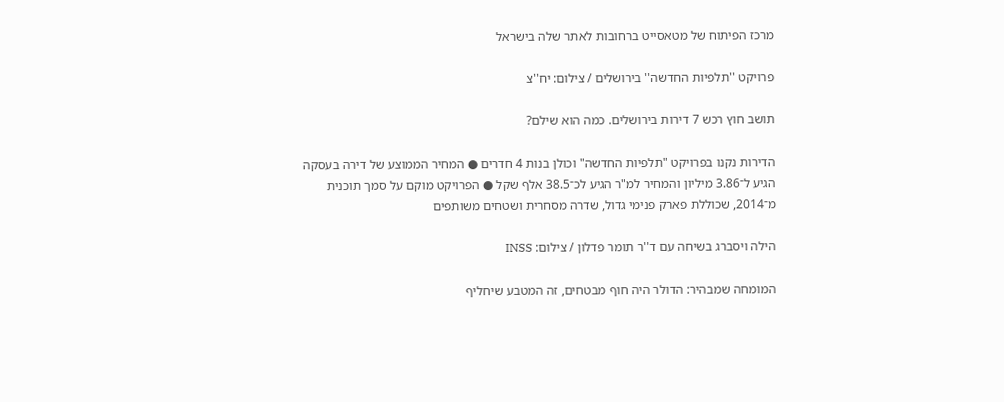מרכז הפיתוח של מטאסייט ברחובות לאתר שלה בישראל

פרויקט ''תלפיות החדשה'' בירושלים / צילום: יח''צ

תושב חוץ רכש 7 דירות בירושלים. כמה הוא שילם?

הדירות נקנו בפרויקט "תלפיות החדשה" וכולן בנות 4 חדרים ● המחיר הממוצע של דירה בעסקה הגיע ל־3.86 מיליון והמחיר למ"ר הגיע לכ־38.5 אלף שקל ● הפרויקט מוקם על סמך תוכנית מ־2014, שכוללת פארק פנימי גדול, שדרה מסחרית ושטחים משותפים

הילה ויסברג בשיחה עם ד''ר תומר פדלון / צילום: INSS

המומחה שמבהיר: הדולר היה חוף מבטחים, זה המטבע שיחליף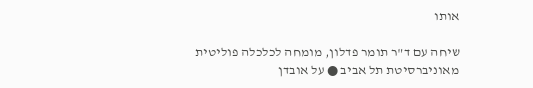אותו

שיחה עם ד"ר תומר פדלון, מומחה לכלכלה פוליטית מאוניברסיטת תל אביב ● על אובדן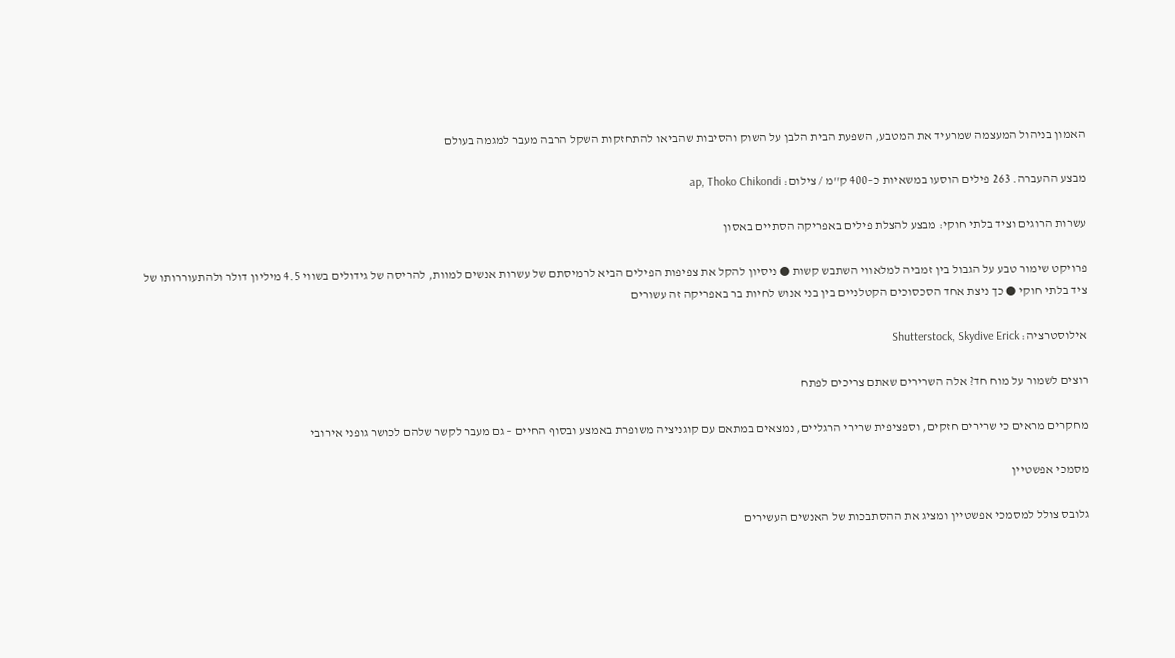האמון בניהול המעצמה שמרעיד את המטבע, השפעת הבית הלבן על השוק והסיבות שהביאו להתחזקות השקל הרבה מעבר למגמה בעולם

מבצע ההעברה. 263 פילים הוסעו במשאיות כ–400 ק''מ / צילום: ap, Thoko Chikondi

עשרות הרוגים וציד בלתי חוקי: מבצע להצלת פילים באפריקה הסתיים באסון

פרויקט שימור טבע על הגבול בין זמביה למלאווי השתבש קשות ● ניסיון להקל את צפיפות הפילים הביא לרמיסתם של עשרות אנשים למוות, להריסה של גידולים בשווי 4.5 מיליון דולר ולהתעוררותו של ציד בלתי חוקי ● כך ניצת אחד הסכסוכים הקטלניים בין בני אנוש לחיות בר באפריקה זה עשורים

אילוסטרציה: Shutterstock, Skydive Erick

רוצים לשמור על מוח חד? אלה השרירים שאתם צריכים לפתח

מחקרים מראים כי שרירים חזקים, וספציפית שרירי הרגליים, נמצאים במתאם עם קוגניציה משופרת באמצע ובסוף החיים – גם מעבר לקשר שלהם לכושר גופני אירובי

מסמכי אפשטיין

גלובס צולל למסמכי אפשטיין ומציג את ההסתבכות של האנשים העשירים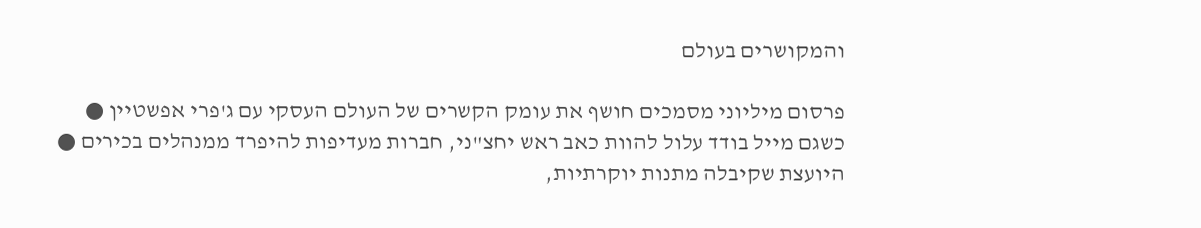והמקושרים בעולם

פרסום מיליוני מסמכים חושף את עומק הקשרים של העולם העסקי עם ג'פרי אפשטיין ● כשגם מייל בודד עלול להוות כאב ראש יחצ"ני, חברות מעדיפות להיפרד ממנהלים בכירים ● היועצת שקיבלה מתנות יוקרתיות,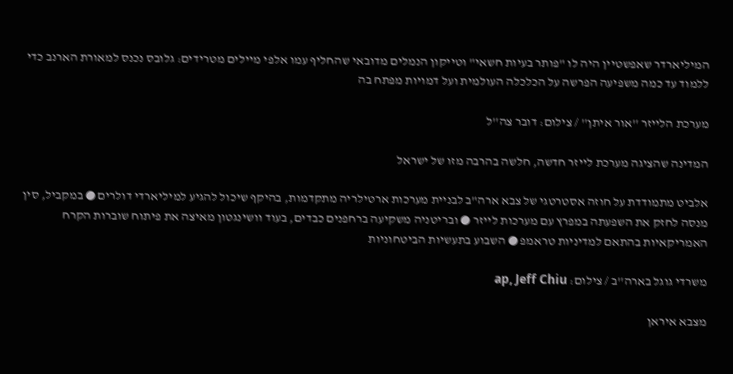המיליארדר שאפשטיין היה לו "פותר בעיות חשאי" וטייקון הנמלים מדובאי שהחליף עמו אלפי מיילים מטרידים: גלובס נכנס למאורת הארנב כדי ללמוד עד כמה משפיעה הפרשה על הכלכלה העולמית ועל דמויות מפתח בה

מערכת הלייזר ''אור איתן'' / צילום: דובר צה''ל

המדינה שהציגה מערכת לייזר חדשה, חלשה בהרבה מזו של ישראל

אלביט מתמודדת על חוזה אסטרטגי של צבא ארה"ב לבניית מערכות ארטילריה מתקדמות, בהיקף שיכול להגיע למיליארדי דולרים ● במקביל, סין מנסה לחזק את השפעתה במפרץ עם מערכות לייזר ● ובריטניה משקיעה ברחפנים כבדים, בעוד וושינגטון מאיצה את פיתוח שוברות הקרח האמריקאיות בהתאם למדיניות טראמפ ● השבוע בתעשיות הביטחוניות

משרדי גוגל בארה''ב / צילום: ap, Jeff Chiu

מצבא איראן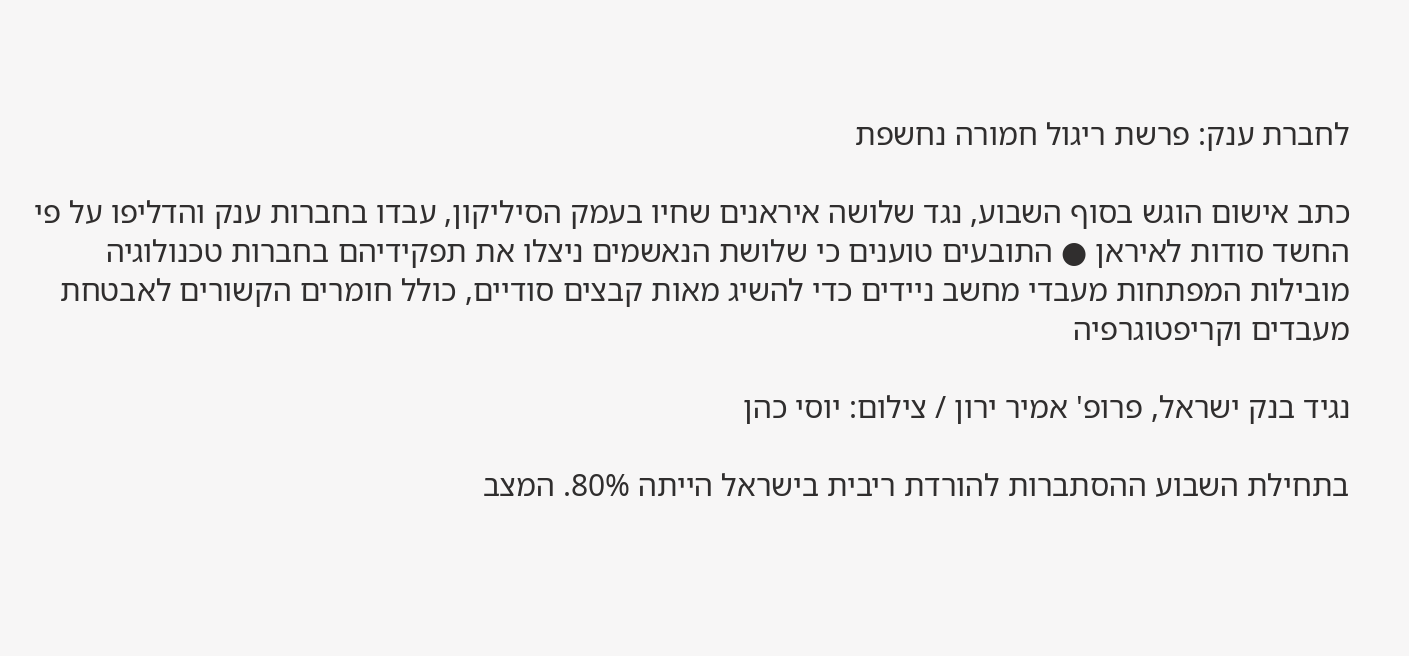לחברת ענק: פרשת ריגול חמורה נחשפת

כתב אישום הוגש בסוף השבוע, נגד שלושה איראנים שחיו בעמק הסיליקון, עבדו בחברות ענק והדליפו על פי החשד סודות לאיראן ● התובעים טוענים כי שלושת הנאשמים ניצלו את תפקידיהם בחברות טכנולוגיה מובילות המפתחות מעבדי מחשב ניידים כדי להשיג מאות קבצים סודיים, כולל חומרים הקשורים לאבטחת מעבדים וקריפטוגרפיה

נגיד בנק ישראל, פרופ' אמיר ירון / צילום: יוסי כהן

בתחילת השבוע ההסתברות להורדת ריבית בישראל הייתה 80%. המצב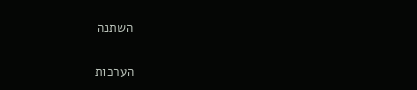השתנה

הערכות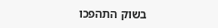בשוק התהפכו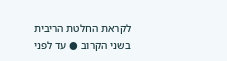לקראת החלטת הריבית בשני הקרוב ● עד לפני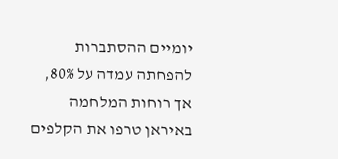יומיים ההסתברות להפחתה עמדה על 80%, אך רוחות המלחמה באיראן טרפו את הקלפים